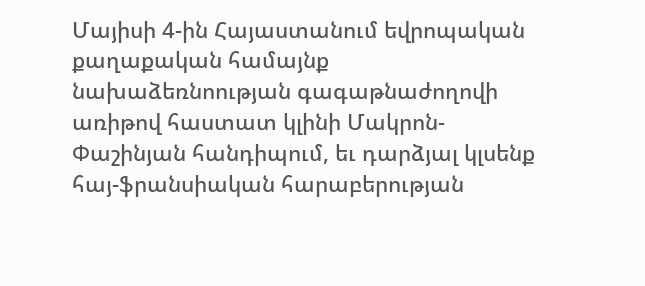Մայիսի 4-ին Հայաստանում եվրոպական քաղաքական համայնք նախաձեռնոության գագաթնաժողովի առիթով հաստատ կլինի Մակրոն-Փաշինյան հանդիպում, եւ դարձյալ կլսենք հայ-ֆրանսիական հարաբերության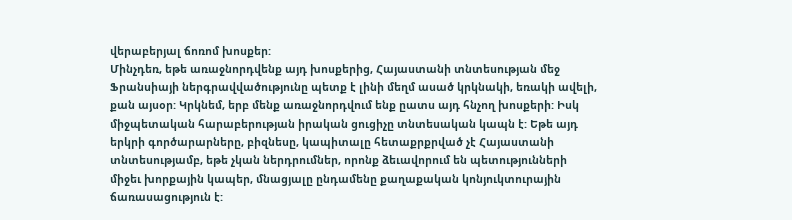վերաբերյալ ճոռոմ խոսքեր:
Մինչդեռ, եթե առաջնորդվենք այդ խոսքերից, Հայաստանի տնտեսության մեջ Ֆրանսիայի ներգրավվածությունը պետք է լինի մեղմ ասած կրկնակի, եռակի ավելի, քան այսօր: Կրկնեմ, երբ մենք առաջնորդվում ենք ըատս այդ հնչող խոսքերի: Իսկ միջպետական հարաբերության իրական ցուցիչը տնտեսական կապն է: Եթե այդ երկրի գործարարները, բիզնեսը, կապիտալը հետաքրքրված չէ Հայաստանի տնտեսությամբ, եթե չկան ներդրումներ, որոնք ձեւավորում են պետությունների միջեւ խորքային կապեր, մնացյալը ընդամենը քաղաքական կոնյուկտուրային ճառասացություն է: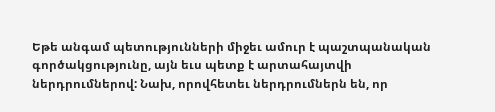Եթե անգամ պետությունների միջեւ ամուր է պաշտպանական գործակցությունը, այն եւս պետք է արտահայտվի ներդրումներով: Նախ, որովհետեւ ներդրումներն են, որ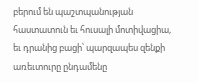բերում են պաշտպանության հաստատուն եւ հուսալի մոտիվացիա, եւ դրանից բացի՝ պարզապես զենքի առեւտուրը ընդամենը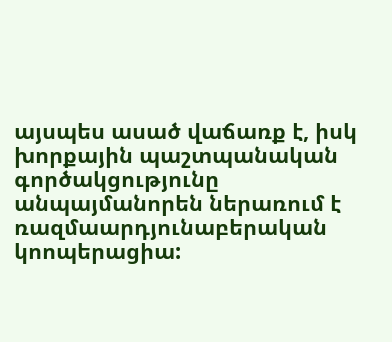այսպես ասած վաճառք է, իսկ խորքային պաշտպանական գործակցությունը անպայմանորեն ներառում է ռազմաարդյունաբերական կոոպերացիա: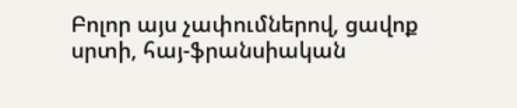Բոլոր այս չափումներով, ցավոք սրտի, հայ-ֆրանսիական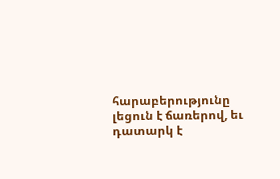հարաբերությունը լեցուն է ճառերով, եւ դատարկ է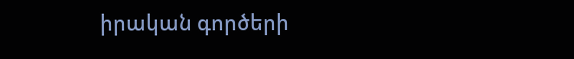իրական գործերի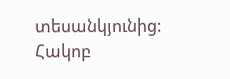տեսանկյունից:
Հակոբ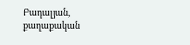Բադալյան, քաղաքական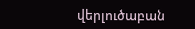վերլուծաբան